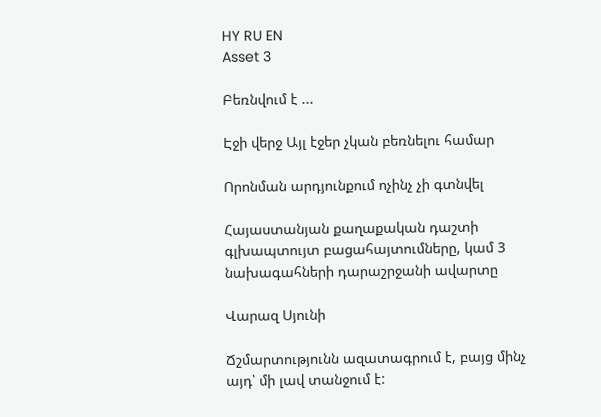HY RU EN
Asset 3

Բեռնվում է ...

Էջի վերջ Այլ էջեր չկան բեռնելու համար

Որոնման արդյունքում ոչինչ չի գտնվել

Հայաստանյան քաղաքական դաշտի գլխապտույտ բացահայտումները, կամ 3 նախագահների դարաշրջանի ավարտը

Վարազ Սյունի

Ճշմարտությունն ազատագրում է, բայց մինչ այդ՝ մի լավ տանջում է: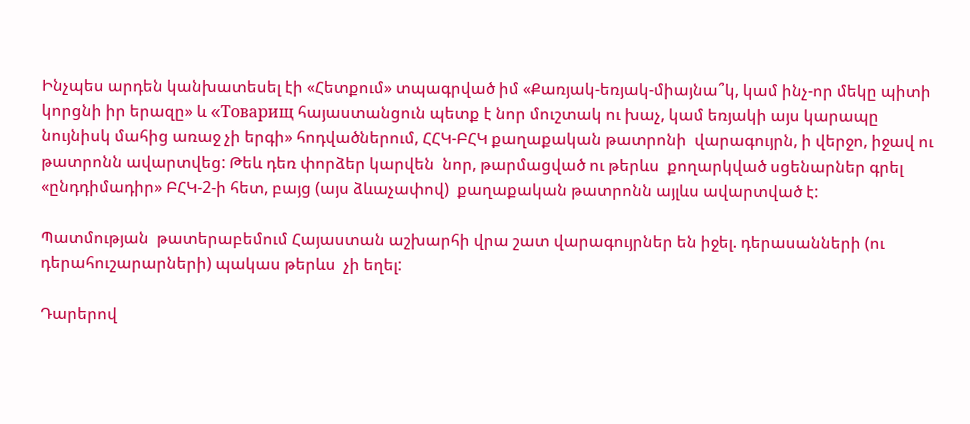Ինչպես արդեն կանխատեսել էի «Հետքում» տպագրված իմ «Քառյակ-եռյակ-միայնա՞կ, կամ ինչ-որ մեկը պիտի կորցնի իր երազը» և «Tоварищ հայաստանցուն պետք է նոր մուշտակ ու խաչ, կամ եռյակի այս կարապը նույնիսկ մահից առաջ չի երգի» հոդվածներում, ՀՀԿ-ԲՀԿ քաղաքական թատրոնի  վարագույրն, ի վերջո, իջավ ու թատրոնն ավարտվեց: Թեև դեռ փորձեր կարվեն  նոր, թարմացված ու թերևս  քողարկված սցենարներ գրել «ընդդիմադիր» ԲՀԿ-2-ի հետ, բայց (այս ձևաչափով)  քաղաքական թատրոնն այլևս ավարտված է:

Պատմության  թատերաբեմում Հայաստան աշխարհի վրա շատ վարագույրներ են իջել. դերասանների (ու դերահուշարարների) պակաս թերևս  չի եղել:

Դարերով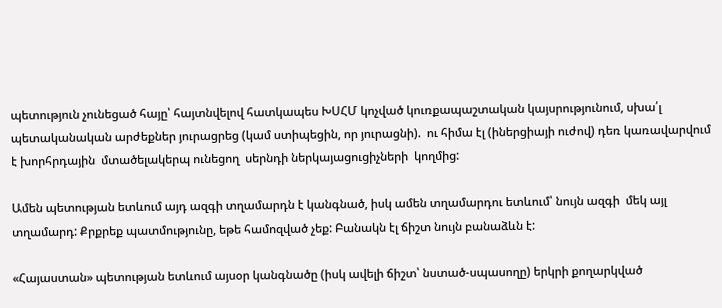պետություն չունեցած հայը՝ հայտնվելով հատկապես ԽՍՀՄ կոչված կուռքապաշտական կայսրությունում, սխա՛լ պետականական արժեքներ յուրացրեց (կամ ստիպեցին, որ յուրացնի).  ու հիմա էլ (իներցիայի ուժով) դեռ կառավարվում է խորհրդային  մտածելակերպ ունեցող  սերնդի ներկայացուցիչների  կողմից:

Ամեն պետության ետևում այդ ազգի տղամարդն է կանգնած, իսկ ամեն տղամարդու ետևում՝ նույն ազգի  մեկ այլ տղամարդ: Քրքրեք պատմությունը, եթե համոզված չեք: Բանակն էլ ճիշտ նույն բանաձևն է:

«Հայաստան» պետության ետևում այսօր կանգնածը (իսկ ավելի ճիշտ՝ նստած-սպասողը) երկրի քողարկված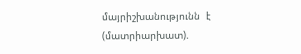մայրիշխանությունն  է (մատրիարխատ).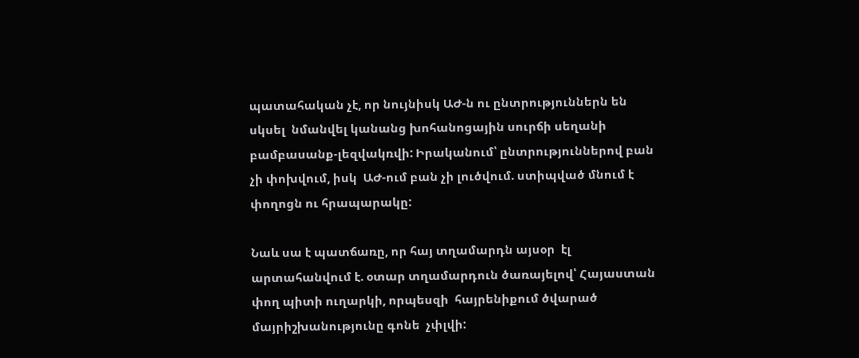պատահական չէ, որ նույնիսկ ԱԺ-ն ու ընտրություններն են  սկսել  նմանվել կանանց խոհանոցային սուրճի սեղանի բամբասանք-լեզվակռվի: Իրականում՝ ընտրություններով բան չի փոխվում, իսկ  ԱԺ-ում բան չի լուծվում. ստիպված մնում է փողոցն ու հրապարակը:

Նաև սա է պատճառը, որ հայ տղամարդն այսօր  էլ արտահանվում է. օտար տղամարդուն ծառայելով՝ Հայաստան փող պիտի ուղարկի, որպեսզի  հայրենիքում ծվարած  մայրիշխանությունը գոնե  չփլվի: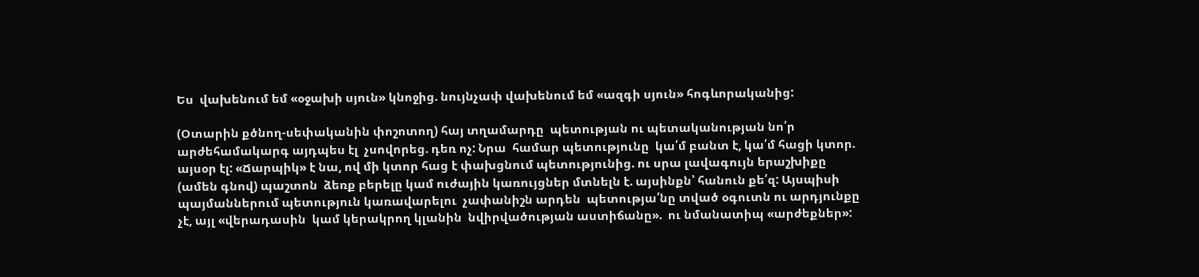Ես  վախենում եմ «օջախի սյուն» կնոջից. նույնչափ վախենում եմ «ազգի սյուն» հոգևորականից:

(Օտարին քծնող-սեփականին փոշոտող) հայ տղամարդը  պետության ու պետականության նո՛ր արժեհամակարգ այդպես էլ  չսովորեց. դեռ ոչ: Նրա  համար պետությունը  կա՛մ բանտ է, կա՛մ հացի կտոր. այսօր էլ: «Ճարպիկ» է նա, ով մի կտոր հաց է փախցնում պետությունից. ու սրա լավագույն երաշխիքը  (ամեն գնով) պաշտոն  ձեռք բերելը կամ ուժային կառույցներ մտնելն է. այսինքն՝ հանուն քե՛զ: Այսպիսի պայմաններում պետություն կառավարելու  չափանիշն արդեն  պետությա՛նը տված օգուտն ու արդյունքը չէ, այլ «վերադասին  կամ կերակրող կլանին  նվիրվածության աստիճանը».  ու նմանատիպ «արժեքներ»: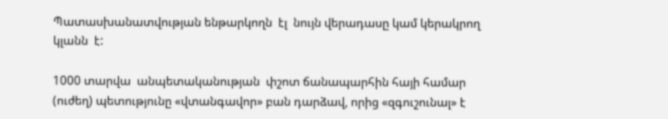Պատասխանատվության ենթարկողն  էլ  նույն վերադասը կամ կերակրող կլանն  է:

1000 տարվա  անպետականության  փշոտ ճանապարհին հայի համար (ուժեղ) պետությունը «վտանգավոր» բան դարձավ, որից «զգուշունալ» է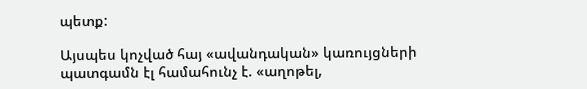պետք:

Այսպես կոչված հայ «ավանդական» կառույցների պատգամն էլ համահունչ է. «աղոթել,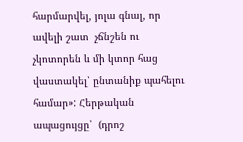հարմարվել, յոլա գնալ, որ ավելի շատ  չճնշեն ու չկոտորեն և մի կտոր հաց վաստակել՝ ընտանիք պահելու համար»: Հերթական ապացույցը՝  (դրոշ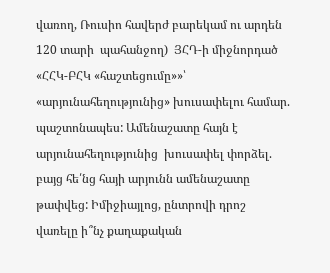վառող, Ռուսիո հավերժ բարեկամ ու արդեն 120 տարի  պահանջող)  ՅՀԴ-ի միջնորդած  «ՀՀԿ-ԲՀԿ «հաշտեցումը»»՝ «արյունահեղությունից» խուսափելու համար. պաշտոնապես: Ամենաշատը հայն է արյունահեղությունից  խուսափել փորձել. բայց հե՛նց հայի արյունն ամենաշատը թափվեց: Իմիջիայլոց, ընտրովի դրոշ վառելը ի՞նչ քաղաքական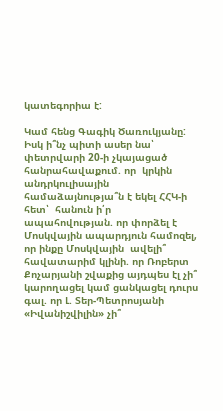կատեգորիա է:

Կամ հենց Գագիկ Ծառուկյանը: Իսկ ի՞նչ պիտի ասեր նա՝ փետրվարի 20-ի չկայացած հանրահավաքում. որ  կրկին անդրկուլիսային համաձայնությա՞ն է եկել ՀՀԿ-ի հետ՝  հանուն ի՛ր ապահովության. որ փորձել է Մոսկվային ապարդյուն համոզել, որ ինքը Մոսկվային  ավելի՞ հավատարիմ կլինի. որ Ռոբերտ Քոչարյանի շվաքից այդպես էլ չի՞ կարողացել կամ ցանկացել դուրս գալ. որ Լ. Տեր-Պետրոսյանի «Իվանիշվիլին» չի՞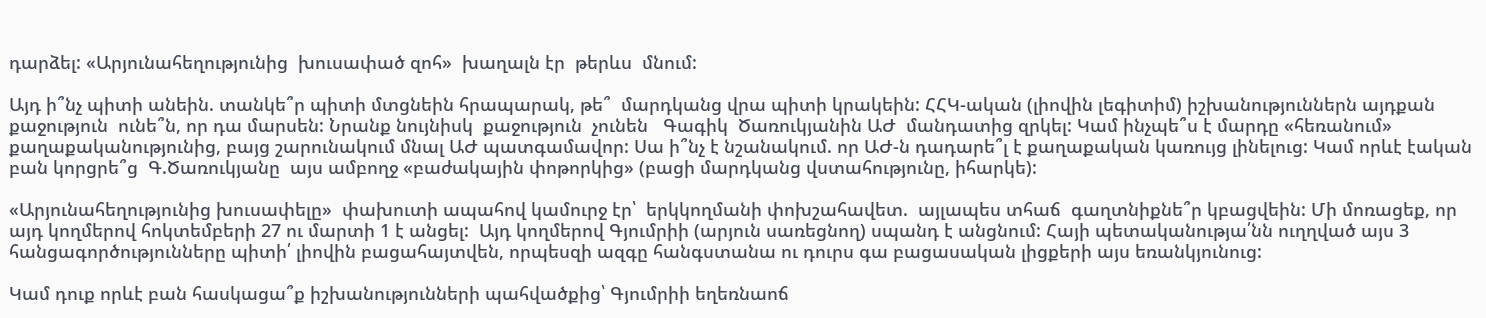դարձել: «Արյունահեղությունից  խուսափած զոհ»  խաղալն էր  թերևս  մնում:

Այդ ի՞նչ պիտի անեին. տանկե՞ր պիտի մտցնեին հրապարակ, թե՞  մարդկանց վրա պիտի կրակեին: ՀՀԿ-ական (լիովին լեգիտիմ) իշխանություններն այդքան քաջություն  ունե՞ն, որ դա մարսեն: Նրանք նույնիսկ  քաջություն  չունեն   Գագիկ  Ծառուկյանին ԱԺ  մանդատից զրկել: Կամ ինչպե՞ս է մարդը «հեռանում» քաղաքականությունից, բայց շարունակում մնալ ԱԺ պատգամավոր: Սա ի՞նչ է նշանակում. որ ԱԺ-ն դադարե՞լ է քաղաքական կառույց լինելուց: Կամ որևէ էական բան կորցրե՞ց  Գ.Ծառուկյանը  այս ամբողջ «բաժակային փոթորկից» (բացի մարդկանց վստահությունը, իհարկե):

«Արյունահեղությունից խուսափելը»  փախուտի ապահով կամուրջ էր՝  երկկողմանի փոխշահավետ.  այլապես տհաճ  գաղտնիքնե՞ր կբացվեին: Մի մոռացեք, որ այդ կողմերով հոկտեմբերի 27 ու մարտի 1 է անցել:  Այդ կողմերով Գյումրիի (արյուն սառեցնող) սպանդ է անցնում: Հայի պետականությա՛նն ուղղված այս 3 հանցագործությունները պիտի՛ լիովին բացահայտվեն, որպեսզի ազգը հանգստանա ու դուրս գա բացասական լիցքերի այս եռանկյունուց:

Կամ դուք որևէ բան հասկացա՞ք իշխանությունների պահվածքից՝ Գյումրիի եղեռնաոճ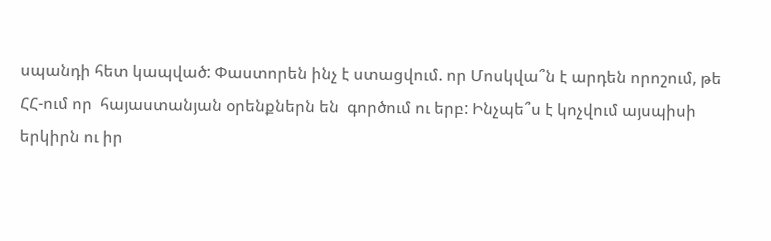սպանդի հետ կապված: Փաստորեն ինչ է ստացվում. որ Մոսկվա՞ն է արդեն որոշում, թե ՀՀ-ում որ  հայաստանյան օրենքներն են  գործում ու երբ: Ինչպե՞ս է կոչվում այսպիսի երկիրն ու իր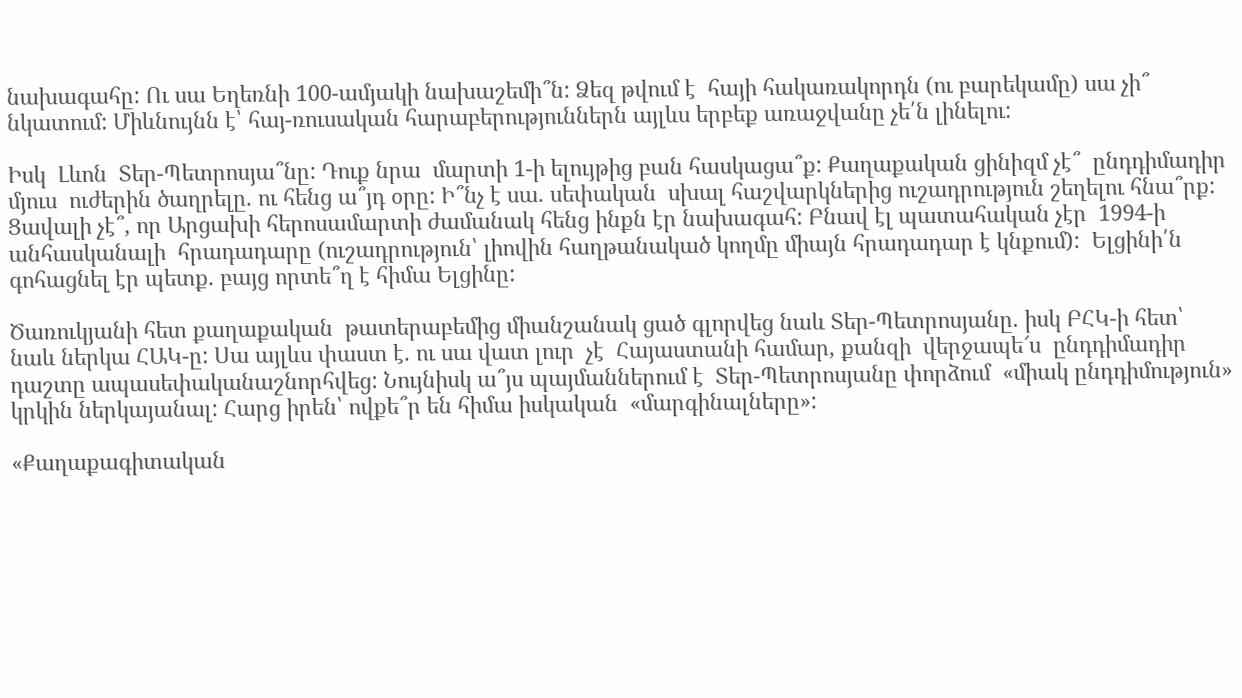նախագահը: Ու սա Եղեռնի 100-ամյակի նախաշեմի՞ն: Ձեզ թվում է  հայի հակառակորդն (ու բարեկամը) սա չի՞ նկատում: Միևնույնն է՝ հայ-ռուսական հարաբերություններն այլևս երբեք առաջվանը չե՛ն լինելու:

Իսկ  Լևոն  Տեր-Պետրոսյա՞նը: Դուք նրա  մարտի 1-ի ելույթից բան հասկացա՞ք: Քաղաքական ցինիզմ չէ՞  ընդդիմադիր մյուս  ուժերին ծաղրելը. ու հենց ա՞յդ օրը: Ի՞նչ է սա. սեփական  սխալ հաշվարկներից ուշադրություն շեղելու հնա՞րք: Ցավալի չէ՞, որ Արցախի հերոսամարտի ժամանակ հենց ինքն էր նախագահ: Բնավ էլ պատահական չէր  1994-ի  անհասկանալի  հրադադարը (ուշադրություն՝ լիովին հաղթանակած կողմը միայն հրադադար է կնքում):  Ելցինի՛ն գոհացնել էր պետք. բայց որտե՞ղ է հիմա Ելցինը:

Ծառուկյանի հետ քաղաքական  թատերաբեմից միանշանակ ցած գլորվեց նաև Տեր-Պետրոսյանը. իսկ ԲՀԿ-ի հետ՝ նաև ներկա ՀԱԿ-ը: Սա այլևս փաստ է. ու սա վատ լուր  չէ  Հայաստանի համար, քանզի  վերջապե՜ս  ընդդիմադիր դաշտը ապասեփականաշնորհվեց: Նույնիսկ ա՞յս պայմաններում է  Տեր-Պետրոսյանը փորձում  «միակ ընդդիմություն»  կրկին ներկայանալ: Հարց իրեն՝ ովքե՞ր են հիմա իսկական  «մարգինալները»:

«Քաղաքագիտական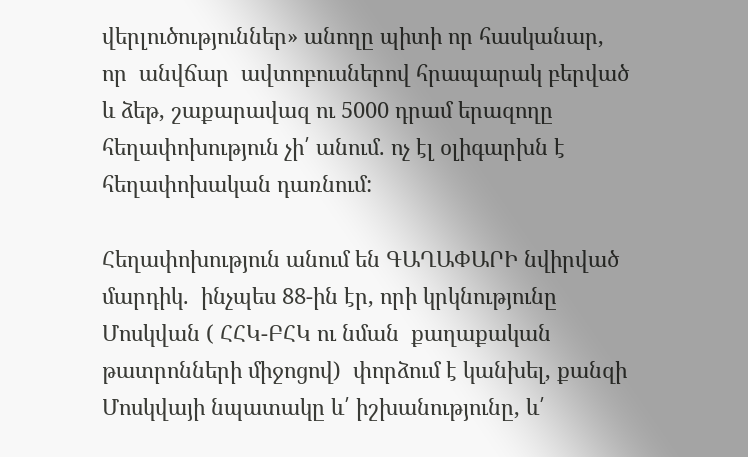վերլուծություններ» անողը պիտի որ հասկանար, որ  անվճար  ավտոբուսներով հրապարակ բերված  և ձեթ, շաքարավազ ու 5000 դրամ երազողը հեղափոխություն չի՛ անում. ոչ էլ օլիգարխն է հեղափոխական դառնում:

Հեղափոխություն անում են ԳԱՂԱՓԱՐԻ նվիրված մարդիկ.  ինչպես 88-ին էր, որի կրկնությունը Մոսկվան ( ՀՀԿ-ԲՀԿ ու նման  քաղաքական թատրոնների միջոցով)  փորձում է կանխել, քանզի Մոսկվայի նպատակը և՛ իշխանությունը, և՛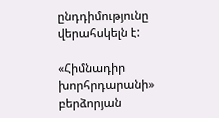ընդդիմությունը վերահսկելն է:

«Հիմնադիր խորհրդարանի» բերձորյան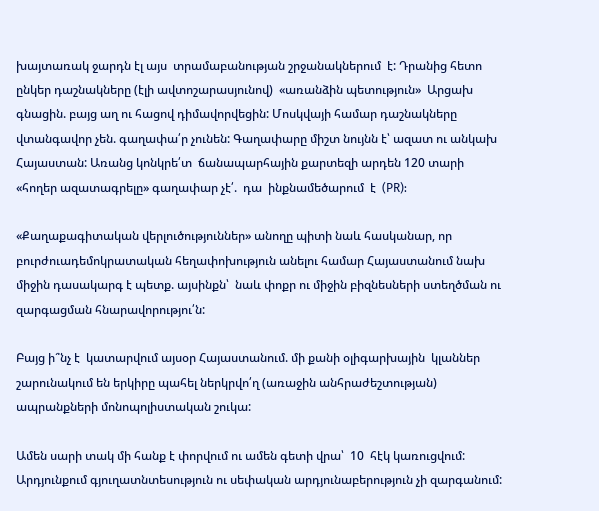խայտառակ ջարդն էլ այս  տրամաբանության շրջանակներում  է: Դրանից հետո ընկեր դաշնակները (էլի ավտոշարասյունով)  «առանձին պետություն»  Արցախ գնացին. բայց աղ ու հացով դիմավորվեցին: Մոսկվայի համար դաշնակները վտանգավոր չեն. գաղափա՛ր չունեն: Գաղափարը միշտ նույնն է՝ ազատ ու անկախ Հայաստան: Առանց կոնկրե՛տ  ճանապարհային քարտեզի արդեն 120 տարի «հողեր ազատագրելը» գաղափար չէ՛.  դա  ինքնամեծարում  է  (PR):

«Քաղաքագիտական վերլուծություններ» անողը պիտի նաև հասկանար, որ բուրժուադեմոկրատական հեղափոխություն անելու համար Հայաստանում նախ միջին դասակարգ է պետք. այսինքն՝  նաև փոքր ու միջին բիզնեսների ստեղծման ու զարգացման հնարավորությու՛ն:

Բայց ի՞նչ է  կատարվում այսօր Հայաստանում. մի քանի օլիգարխային  կլաններ  շարունակում են երկիրը պահել ներկրվո՛ղ (առաջին անհրաժեշտության) ապրանքների մոնոպոլիստական շուկա:

Ամեն սարի տակ մի հանք է փորվում ու ամեն գետի վրա՝  10  հէկ կառուցվում: Արդյունքում գյուղատնտեսություն ու սեփական արդյունաբերություն չի զարգանում: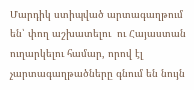Մարդիկ ստիպված արտագաղթում են՝ փող աշխատելու  ու Հայաստան ուղարկելու համար, որով էլ չարտագաղթածները գնում են նույն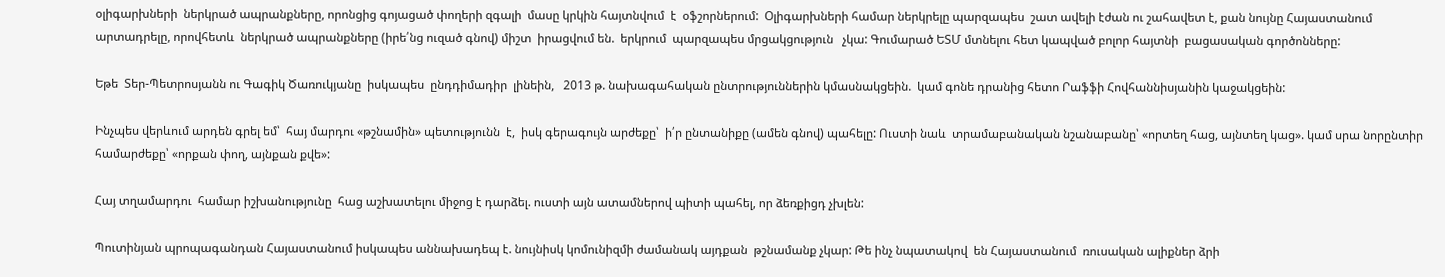օլիգարխների  ներկրած ապրանքները, որոնցից գոյացած փողերի զգալի  մասը կրկին հայտնվում  է  օֆշորներում:  Օլիգարխների համար ներկրելը պարզապես  շատ ավելի էժան ու շահավետ է, քան նույնը Հայաստանում արտադրելը, որովհետև  ներկրած ապրանքները (իրե՛նց ուզած գնով) միշտ  իրացվում են.  երկրում  պարզապես մրցակցություն   չկա: Գումարած ԵՏՄ մտնելու հետ կապված բոլոր հայտնի  բացասական գործոնները:

Եթե  Տեր-Պետրոսյանն ու Գագիկ Ծառուկյանը  իսկապես  ընդդիմադիր  լինեին,   2013 թ. նախագահական ընտրություններին կմասնակցեին.  կամ գոնե դրանից հետո Րաֆֆի Հովհաննիսյանին կաջակցեին:

Ինչպես վերևում արդեն գրել եմ՝  հայ մարդու «թշնամին» պետությունն  է,  իսկ գերագույն արժեքը՝  ի՛ր ընտանիքը (ամեն գնով) պահելը: Ուստի նաև  տրամաբանական նշանաբանը՝ «որտեղ հաց, այնտեղ կաց». կամ սրա նորընտիր համարժեքը՝ «որքան փող, այնքան քվե»:

Հայ տղամարդու  համար իշխանությունը  հաց աշխատելու միջոց է դարձել. ուստի այն ատամներով պիտի պահել, որ ձեռքիցդ չխլեն:

Պուտինյան պրոպագանդան Հայաստանում իսկապես աննախադեպ է. նույնիսկ կոմունիզմի ժամանակ այդքան  թշնամանք չկար: Թե ինչ նպատակով  են Հայաստանում  ռուսական ալիքներ ձրի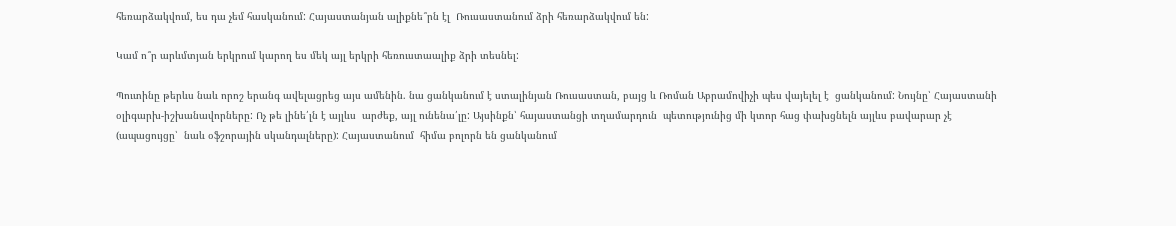հեռարձակվում, ես դա չեմ հասկանում: Հայաստանյան ալիքնե՞րն էլ  Ռուսաստանում ձրի հեռարձակվում են:

Կամ ո՞ր արևմտյան երկրում կարող ես մեկ այլ երկրի հեռուստաալիք ձրի տեսնել:

Պուտինը թերևս նաև որոշ երանգ ավելացրեց այս ամենին. նա ցանկանում է ստալինյան Ռուսաստան, բայց և Ռոման Աբրամովիչի պես վայելել է  ցանկանում: Նույնը՝ Հայաստանի օլիգարխ-իշխանավորները: Ոչ թե լինե՛լն է այլևս  արժեք, այլ ունենա՛լը: Այսինքն՝ հայաստանցի տղամարդուն  պետությունից մի կտոր հաց փախցնելն այլևս բավարար չէ (ապացույցը՝  նաև օֆշորային սկանդալները): Հայաստանում  հիմա բոլորն են ցանկանում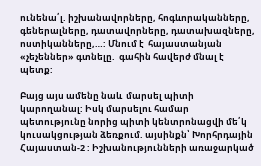ունենա՛լ. իշխանավորները, հոգևորականները, գեներալները, դատավորները, դատախազները, ոստիկանները,…: Մնում է  հայաստանյան «չեչեններ» գտնելը.  գահին հավերժ մնալ է պետք:

Բայց այս ամենը նաև  մարսել պիտի կարողանալ: Իսկ մարսելու համար պետությունը նորից պիտի կենտրոնացվի մե՛կ կուսակցության ձեռքում. այսինքն՝ Խորհրդային Հայաստան-2 : Իշխանությունների առաջարկած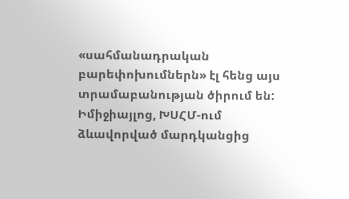«սահմանադրական բարեփոխումներն» էլ հենց այս տրամաբանության ծիրում են: Իմիջիայլոց, ԽՍՀՄ-ում  ձևավորված մարդկանցից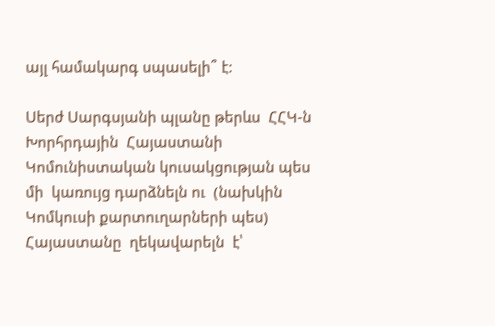այլ համակարգ սպասելի՞ է:

Սերժ Սարգսյանի պլանը թերևս  ՀՀԿ-ն Խորհրդային  Հայաստանի Կոմունիստական կուսակցության պես մի  կառույց դարձնելն ու  (նախկին Կոմկուսի քարտուղարների պես) Հայաստանը  ղեկավարելն  է՝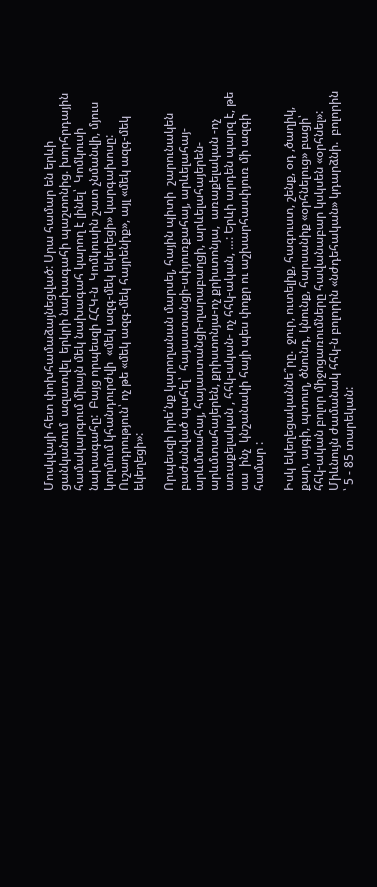Մոսկվայի հետ փոխհամաձայնեցված: Սրա համար են երևի  ցանկանում  ազատվել  երկրի նախագահի պաշտոնից. խորհրդային  համակարգում միայն մեկ նախագահ կարող է լինել՝  Կոմկուսի  նախագահը:  Բայց որպեսզի ՀՀԿ-ն  Կոմկուսին շատ չնմանվի, մյուս կողմում կհանդուրժվի  «մեկ ազգ-մեկ եկեղեցի» կարգախոսը: Ուշադրություն՝ ոչ թե «մեկ ազգ-մեկ հայրենիք», այլ «մեկ ազգ-մեկ եկեղեցի»:

Որպեսզի իրե՛նք կարողանան մարսել, հային պիտի  շարունակեն  բաժանված պահել՝  հայաստանցի-սփյուռքահայ, արևելահայ-արևմտահայ, հայաստանցի-ղարաբաղցի, արևելահայերեն-արևմտահայերեն, քրիստոնյա-ոչ քրիստոնյա,  առաքելական -ոչ առաքելական , հհկ-ական- ոչ հհկ-ական, …: Երևի արդեն պարզ է, թե սա  ինչ  կնշանակի հայի պես փոքր ու աշխարհասփյուռ մի ազգի համար :

Իսկ եկեղեցականնե՞րը.  ջուր, ուտելիք, հագուստ, շենք, օդ ,ծաղիկ, քար, այգի, պտուղ, ծնունդ, կնունք, հարսանիք «օրհնելուց» բացի՝   հհկ-ական բոլոր միջոցառումները հավանաբար կսկսեն «օրհնել»: Միևնույն ժամանակ հհկ-ն բոլորին «նժդեհական» կդարձնի.  բոլորին ՝ 5 - 85 տարեկան: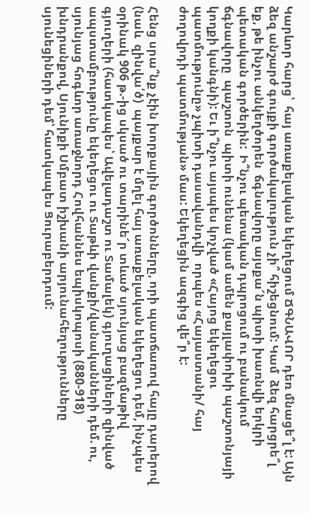Կարևոր հարց՝  հայ առաքելական եկեղեցում ՃԳՆԱՎՈՐ դեռ մնացե՞լ է: Այն  ձեզ անշարժ գույքի գործակալություն չի՞ հիշեցնում: Կամ  ձեզ հարցրե՞լ եք, թե ինչու անկեղծորեն  ճգնավորը այսքա՜ն պիտի խառնվի երկրի պետական գործերին:  Ի՞նչու պետական դպրոցում ու բանակում  ճգնավորը  պաշտոն  պիտի ունենա (կամ ամեն քայլափոխի պաշտոնյայի կողքի կանգնի): Եւ ի՞նչու այսպես կոչված «Հայոց եկեղեցու պատմությունը» չպիտի դասավանդվի  որպես «Հայաստանի/ հայ ժողովրդի պատմության» մաս: Եկեղեցին ազգից վե՞ր է:

Հենց սրա՞նք չէին խորքային գործոնները, որի պատճառով հայը դարերով (նաև  զինվա՛ծ)  պայքար է մղել հայ առաքելական եկեղեցու դեմ, ինչպես օրինակ 906 թ.-ից սկսած ու տարինե՜ր տևած սյունյաց բազմաթիվ գյուղերի (հատկապես՝ Ավելադաշտ ու Տամալեկ) գյուղացիների զինված ապստամբությունը եկեղեցու ու Տաթևի վանքի/վանականների դեմ. ու, սյունյաց հոգևոր առաջնորդ Հովհաննես եպիսկոպոսի (880-918) խնդրանքով, Սյունիքի Սմբատ իշխանի արյունահեղությունները սյունեցիների դեմ՝ հատկապես Ցուրաբերդում: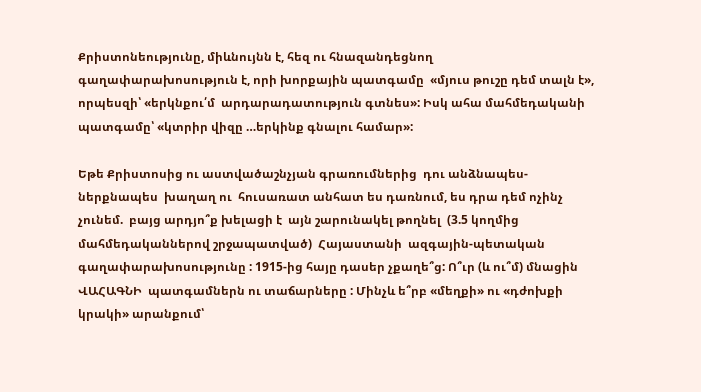Քրիստոնեությունը, միևնույնն է, հեզ ու հնազանդեցնող  գաղափարախոսություն է, որի խորքային պատգամը  «մյուս թուշը դեմ տալն է», որպեսզի՝ «երկնքու՛մ  արդարադատություն գտնես»: Իսկ ահա մահմեդականի պատգամը՝ «կտրիր վիզը …երկինք գնալու համար»:

Եթե Քրիստոսից ու աստվածաշնչյան գրառումներից  դու անձնապես-ներքնապես  խաղաղ ու  հուսառատ անհատ ես դառնում, ես դրա դեմ ոչինչ չունեմ.  բայց արդյո՞ք խելացի է  այն շարունակել թողնել  (3.5 կողմից մահմեդականներով շրջապատված)  Հայաստանի  ազգային-պետական  գաղափարախոսությունը : 1915-ից հայը դասեր չքաղե՞ց: Ո՞ւր (և ու՞մ) մնացին ՎԱՀԱԳՆԻ  պատգամներն ու տաճարները : Մինչև ե՞րբ «մեղքի» ու «դժոխքի կրակի» արանքում՝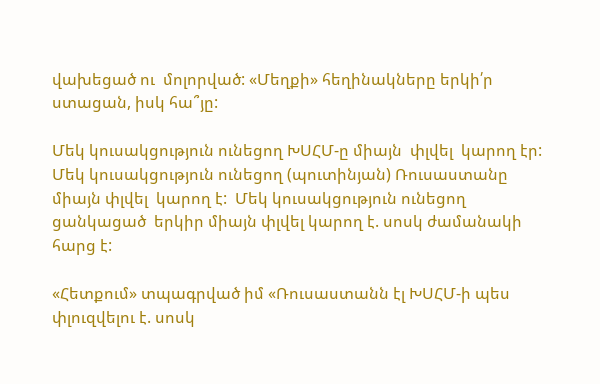վախեցած ու  մոլորված: «Մեղքի» հեղինակները երկի՛ր ստացան, իսկ հա՞յը:

Մեկ կուսակցություն ունեցող ԽՍՀՄ-ը միայն  փլվել  կարող էր: Մեկ կուսակցություն ունեցող (պուտինյան) Ռուսաստանը միայն փլվել  կարող է:  Մեկ կուսակցություն ունեցող ցանկացած  երկիր միայն փլվել կարող է. սոսկ ժամանակի հարց է:

«Հետքում» տպագրված իմ «Ռուսաստանն էլ ԽՍՀՄ-ի պես փլուզվելու է. սոսկ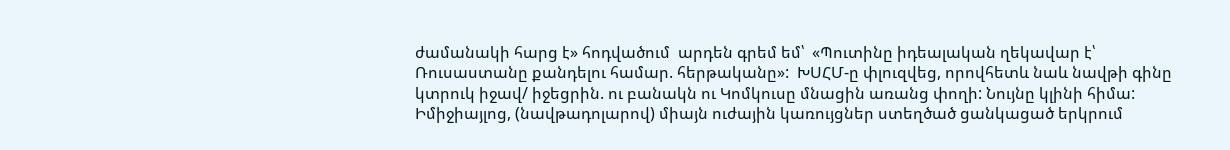ժամանակի հարց է» հոդվածում  արդեն գրեմ եմ՝  «Պուտինը իդեալական ղեկավար է՝ Ռուսաստանը քանդելու համար. հերթականը»:  ԽՍՀՄ-ը փլուզվեց, որովհետև նաև նավթի գինը կտրուկ իջավ/ իջեցրին. ու բանակն ու Կոմկուսը մնացին առանց փողի: Նույնը կլինի հիմա: Իմիջիայլոց, (նավթադոլարով) միայն ուժային կառույցներ ստեղծած ցանկացած երկրում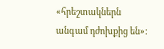«հրեշտակներն անգամ դժոխքից են»: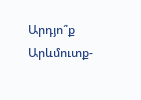Արդյո՞ք Արևմուտք-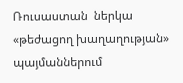Ռուսաստան  ներկա  «թեժացող խաղաղության» պայմաններում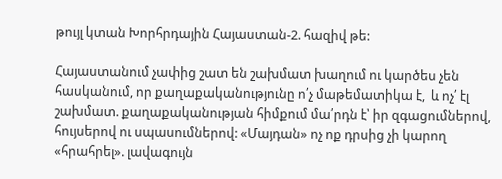թույլ կտան Խորհրդային Հայաստան-2. հազիվ թե:

Հայաստանում չափից շատ են շախմատ խաղում ու կարծես չեն հասկանում, որ քաղաքականությունը ո՛չ մաթեմատիկա է,  և ոչ՛ էլ շախմատ. քաղաքականության հիմքում մա՛րդն է՝ իր զգացումներով, հույսերով ու սպասումներով: «Մայդան» ոչ ոք դրսից չի կարող  «հրահրել». լավագույն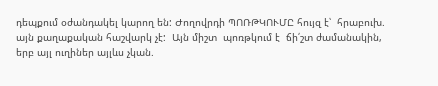դեպքում օժանդակել կարող են: Ժողովրդի ՊՈՌԹԿՈՒՄԸ հույզ է՝  հրաբուխ.  այն քաղաքական հաշվարկ չէ:  Այն միշտ  պոռթկում է  ճի՛շտ ժամանակին, երբ այլ ուղիներ այլևս չկան.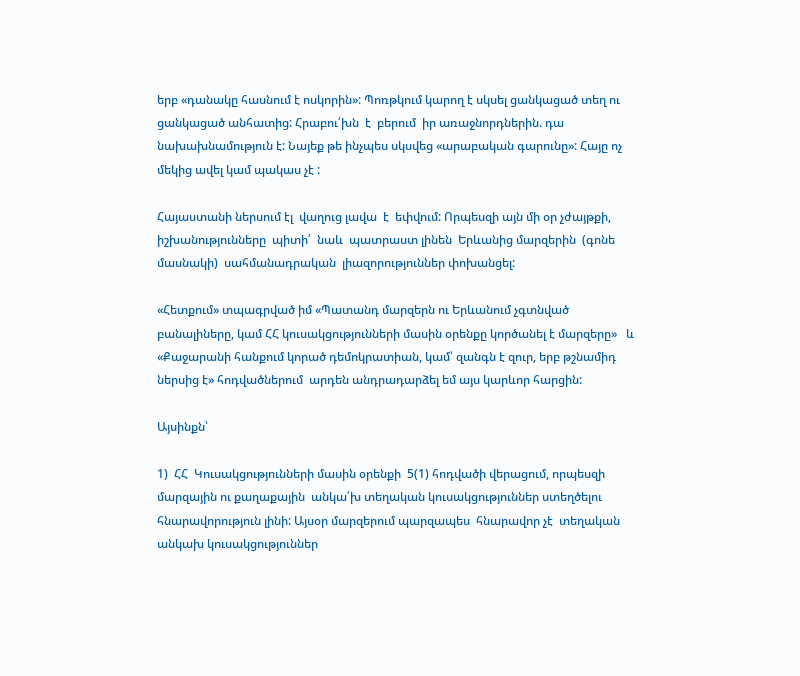երբ «դանակը հասնում է ոսկորին»: Պոռթկում կարող է սկսել ցանկացած տեղ ու ցանկացած անհատից: Հրաբու՛խն  է  բերում  իր առաջնորդներին. դա նախախնամություն է: Նայեք թե ինչպես սկսվեց «արաբական գարունը»: Հայը ոչ մեկից ավել կամ պակաս չէ :

Հայաստանի ներսում էլ  վաղուց լավա  է  եփվում: Որպեսզի այն մի օր չժայթքի, իշխանությունները  պիտի՛  նաև  պատրաստ լինեն  Երևանից մարզերին  (գոնե մասնակի)  սահմանադրական  լիազորություններ փոխանցել:

«Հետքում» տպագրված իմ «Պատանդ մարզերն ու Երևանում չգտնված բանալիները, կամ ՀՀ կուսակցությունների մասին օրենքը կործանել է մարզերը»   և   «Քաջարանի հանքում կորած դեմոկրատիան, կամ՝ զանգն է զուր, երբ թշնամիդ ներսից է» հոդվածներում  արդեն անդրադարձել եմ այս կարևոր հարցին:

Այսինքն՝

1)  ՀՀ  Կուսակցությունների մասին օրենքի  5(1) հոդվածի վերացում, որպեսզի մարզային ու քաղաքային  անկա՛խ տեղական կուսակցություններ ստեղծելու հնարավորություն լինի: Այսօր մարզերում պարզապես  հնարավոր չէ  տեղական անկախ կուսակցություններ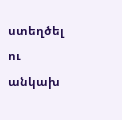ստեղծել ու անկախ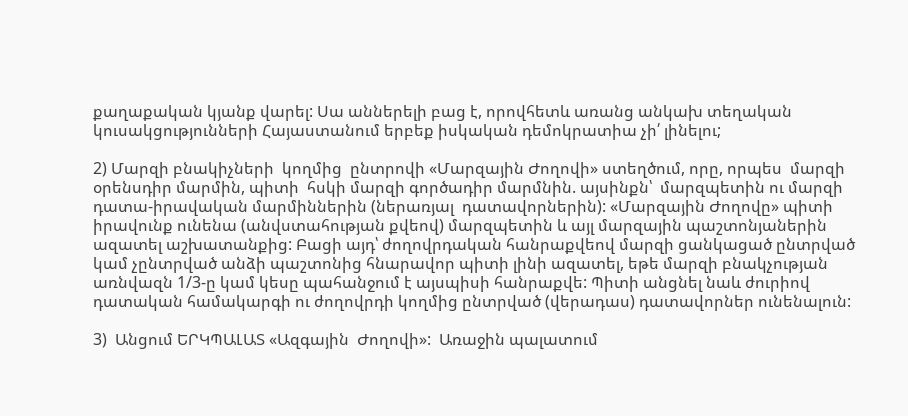քաղաքական կյանք վարել: Սա աններելի բաց է, որովհետև առանց անկախ տեղական կուսակցությունների Հայաստանում երբեք իսկական դեմոկրատիա չի՛ լինելու;

2) Մարզի բնակիչների  կողմից  ընտրովի «Մարզային Ժողովի» ստեղծում, որը, որպես  մարզի օրենսդիր մարմին, պիտի  հսկի մարզի գործադիր մարմնին. այսինքն՝  մարզպետին ու մարզի դատա-իրավական մարմիններին (ներառյալ  դատավորներին): «Մարզային Ժողովը» պիտի իրավունք ունենա (անվստահության քվեով) մարզպետին և այլ մարզային պաշտոնյաներին ազատել աշխատանքից: Բացի այդ՝ ժողովրդական հանրաքվեով մարզի ցանկացած ընտրված կամ չընտրված անձի պաշտոնից հնարավոր պիտի լինի ազատել, եթե մարզի բնակչության առնվազն 1/3-ը կամ կեսը պահանջում է այսպիսի հանրաքվե: Պիտի անցնել նաև ժուրիով դատական համակարգի ու ժողովրդի կողմից ընտրված (վերադաս) դատավորներ ունենալուն:

3)  Անցում ԵՐԿՊԱԼԱՏ «Ազգային  Ժողովի»:  Առաջին պալատում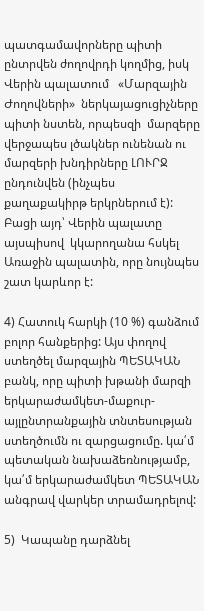պատգամավորները պիտի ընտրվեն ժողովրդի կողմից, իսկ Վերին պալատում   «Մարզային Ժողովների»  ներկայացուցիչները պիտի նստեն, որպեսզի  մարզերը վերջապես լծակներ ունենան ու մարզերի խնդիրները ԼՈՒՐՋ ընդունվեն (ինչպես քաղաքակիրթ երկրներում է): Բացի այդ՝ Վերին պալատը այսպիսով  կկարողանա հսկել Առաջին պալատին, որը նույնպես շատ կարևոր է:

4) Հատուկ հարկի (10 %) գանձում բոլոր հանքերից: Այս փողով ստեղծել մարզային ՊԵՏԱԿԱՆ բանկ, որը պիտի խթանի մարզի երկարաժամկետ-մաքուր-այլընտրանքային տնտեսության ստեղծումն ու զարցացումը. կա՛մ պետական նախաձեռնությամբ, կա՛մ երկարաժամկետ ՊԵՏԱԿԱՆ անգրավ վարկեր տրամադրելով:

5)  Կապանը դարձնել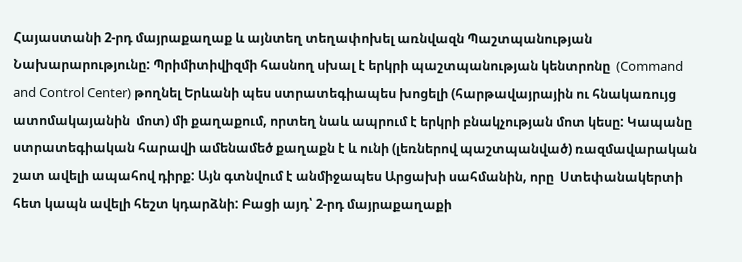Հայաստանի 2-րդ մայրաքաղաք և այնտեղ տեղափոխել առնվազն Պաշտպանության Նախարարությունը: Պրիմիտիվիզմի հասնող սխալ է երկրի պաշտպանության կենտրոնը  (Command and Control Center) թողնել Երևանի պես ստրատեգիապես խոցելի (հարթավայրային ու հնակառույց ատոմակայանին  մոտ) մի քաղաքում, որտեղ նաև ապրում է երկրի բնակչության մոտ կեսը: Կապանը ստրատեգիական հարավի ամենամեծ քաղաքն է և ունի (լեռներով պաշտպանված) ռազմավարական շատ ավելի ապահով դիրք: Այն գտնվում է անմիջապես Արցախի սահմանին, որը  Ստեփանակերտի հետ կապն ավելի հեշտ կդարձնի: Բացի այդ՝ 2-րդ մայրաքաղաքի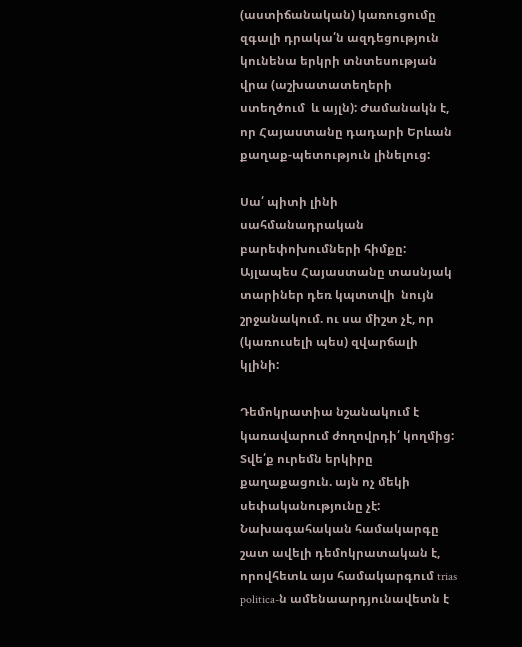(աստիճանական) կառուցումը զգալի դրակա՛ն ազդեցություն կունենա երկրի տնտեսության վրա (աշխատատեղերի ստեղծում  և այլն): Ժամանակն է, որ Հայաստանը դադարի Երևան քաղաք-պետություն լինելուց:

Սա՛ պիտի լինի սահմանադրական բարեփոխումների հիմքը: Այլապես Հայաստանը տասնյակ տարիներ դեռ կպտտվի  նույն շրջանակում. ու սա միշտ չէ, որ (կառուսելի պես) զվարճալի  կլինի:

Դեմոկրատիա նշանակում է  կառավարում ժողովրդի՛ կողմից: Տվե՛ք ուրեմն երկիրը քաղաքացուն. այն ոչ մեկի սեփականությունը չէ: Նախագահական համակարգը շատ ավելի դեմոկրատական է, որովհետև այս համակարգում trias politica-ն ամենաարդյունավետն է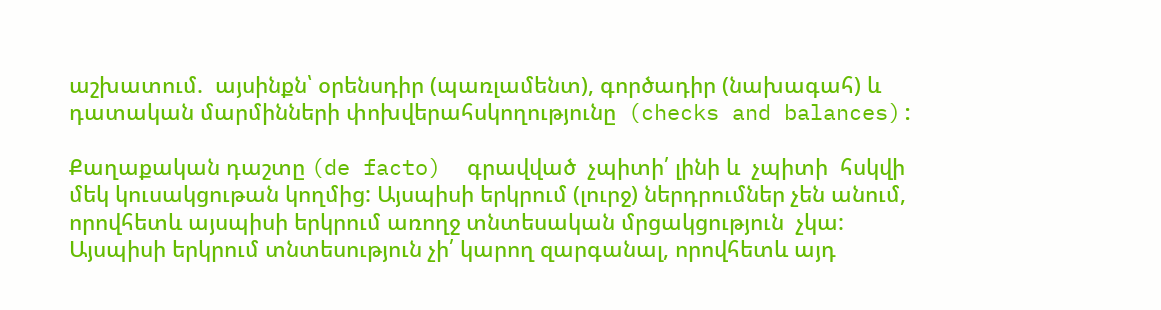աշխատում.  այսինքն՝ օրենսդիր (պառլամենտ), գործադիր (նախագահ) և դատական մարմինների փոխվերահսկողությունը  (checks and balances):

Քաղաքական դաշտը (de facto)  գրավված  չպիտի՛ լինի և  չպիտի  հսկվի  մեկ կուսակցութան կողմից: Այսպիսի երկրում (լուրջ) ներդրումներ չեն անում, որովհետև այսպիսի երկրում առողջ տնտեսական մրցակցություն  չկա: Այսպիսի երկրում տնտեսություն չի՛ կարող զարգանալ, որովհետև այդ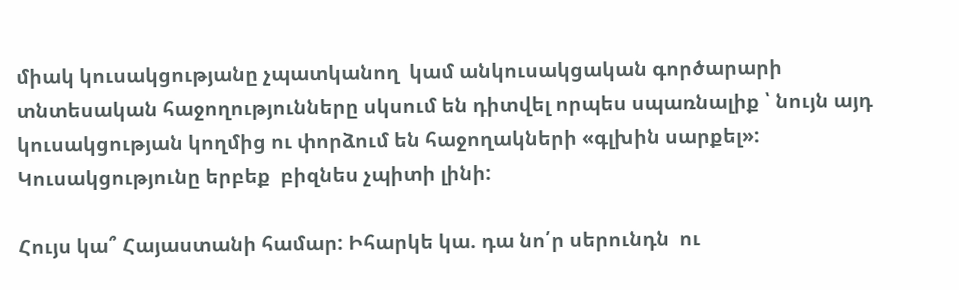միակ կուսակցությանը չպատկանող  կամ անկուսակցական գործարարի տնտեսական հաջողությունները սկսում են դիտվել որպես սպառնալիք ՝ նույն այդ  կուսակցության կողմից ու փորձում են հաջողակների «գլխին սարքել»: Կուսակցությունը երբեք  բիզնես չպիտի լինի:

Հույս կա՞ Հայաստանի համար: Իհարկե կա. դա նո՛ր սերունդն  ու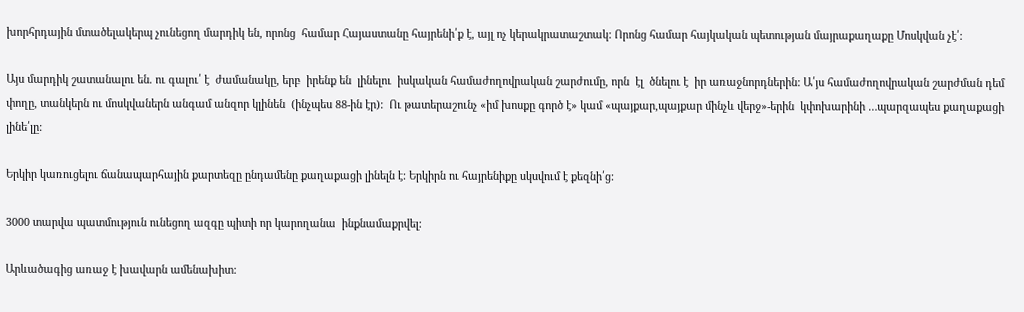խորհրդային մտածելակերպ չունեցող մարդիկ են, որոնց  համար Հայաստանը հայրենի՛ք է, այլ ոչ կերակրատաշտակ: Որոնց համար հայկական պետության մայրաքաղաքը Մոսկվան չէ՛:

Այս մարդիկ շատանալու են. ու գալու՛ է  ժամանակը, երբ  իրենք են  լինելու  իսկական համաժողովրական շարժումը, որն  էլ  ծնելու է  իր առաջնորդներին: Ա՛յս համաժողովրական շարժման դեմ փողը, տանկերն ու մոսկվաներն անգամ անզոր կլինեն  (ինչպես 88-ին էր):  Ու թատերաշունչ «իմ խոսքը գործ է» կամ «պայքար,պայքար մինչև վերջ»-երին  կփոխարինի …պարզապես քաղաքացի լինե՛լը:

Երկիր կառուցելու ճանապարհային քարտեզը ընդամենը քաղաքացի լինելն է: Երկիրն ու հայրենիքը սկսվում է քեզնի՛ց:

3000 տարվա պատմություն ունեցող ազգը պիտի որ կարողանա  ինքնամաքրվել:

Արևածագից առաջ է խավարն ամենախիտ: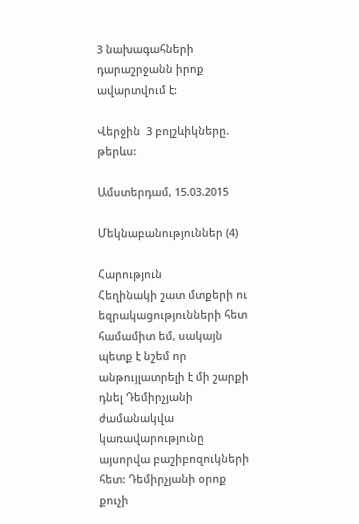3 նախագահների դարաշրջանն իրոք ավարտվում է:

Վերջին  3 բոլշևիկները. թերևս:

Ամստերդամ, 15.03.2015

Մեկնաբանություններ (4)

Հարություն
Հեղինակի շատ մտքերի ու եզրակացությունների հետ համամիտ եմ, սակայն պետք է նշեմ որ անթույլատրելի է մի շարքի դնել Դեմիրչյանի ժամանակվա կառավարությունը այսորվա բաշիբոզուկների հետ: Դեմիրչյանի օրոք քուչի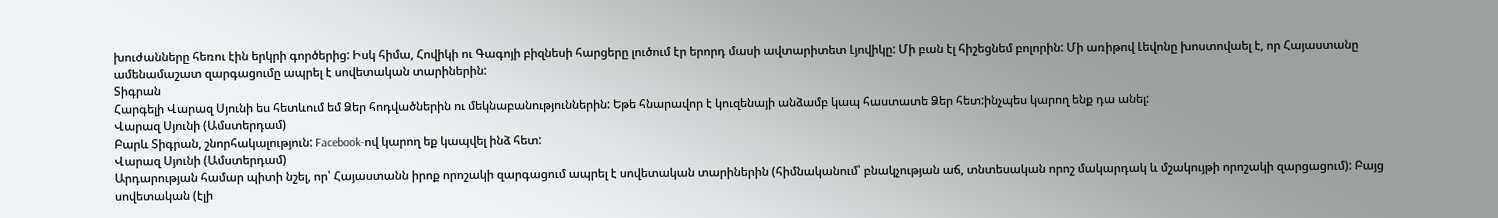խուժանները հեռու էին երկրի գործերից: Իսկ հիմա, Հովիկի ու Գագոյի բիզնեսի հարցերը լուծում էր երորդ մասի ավտարիտետ Լյովիկը: Մի բան էլ հիշեցնեմ բոլորին: Մի առիթով Լեվոնը խոստովաել է, որ Հայաստանը ամենամաշատ զարգացումը ապրել է սովետական տարիներին:
Տիգրան
Հարգելի Վարազ Սյունի ես հետևում եմ Ձեր հոդվածներին ու մեկնաբանություններին: Եթե հնարավոր է կուզենայի անձամբ կապ հաստատե Ձեր հետ:ինչպես կարող ենք դա անել:
Վարազ Սյունի (Ամստերդամ)
Բարև Տիգրան, շնորհակալություն: Facebook-ով կարող եք կապվել ինձ հետ:
Վարազ Սյունի (Ամստերդամ)
Արդարության համար պիտի նշել, որ՝ Հայաստանն իրոք որոշակի զարգացում ապրել է սովետական տարիներին (հիմնականում՝ բնակչության աճ, տնտեսական որոշ մակարդակ և մշակույթի որոշակի զարցացում): Բայց սովետական (էլի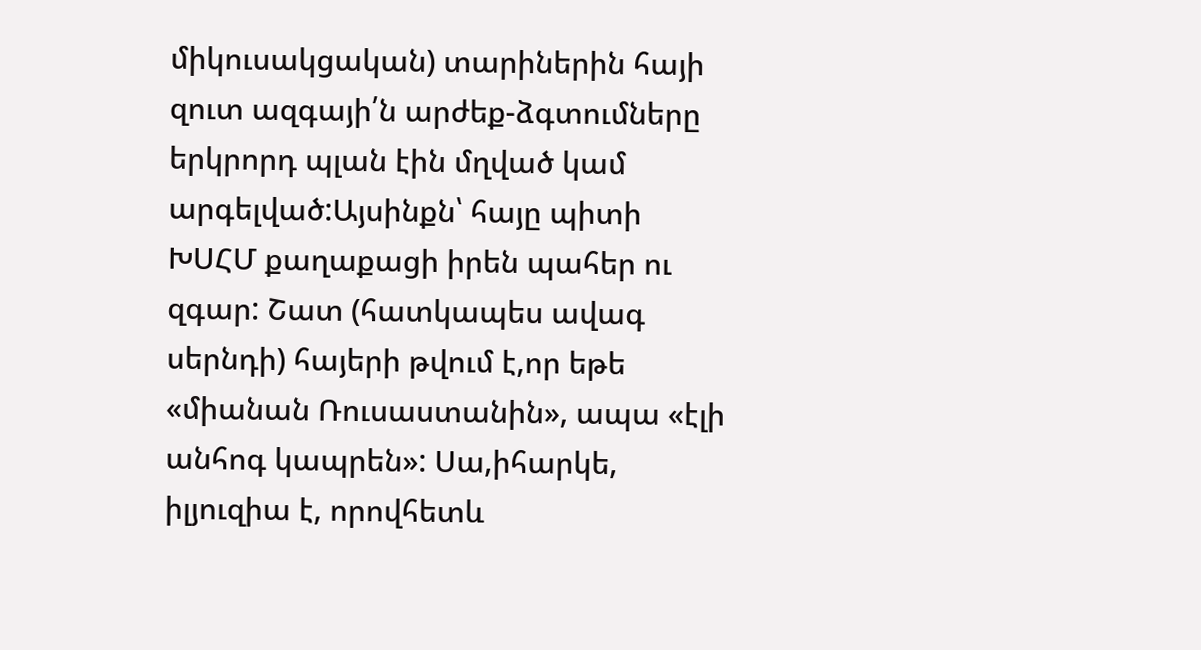միկուսակցական) տարիներին հայի զուտ ազգայի՛ն արժեք-ձգտումները երկրորդ պլան էին մղված կամ արգելված:Այսինքն՝ հայը պիտի ԽՍՀՄ քաղաքացի իրեն պահեր ու զգար: Շատ (հատկապես ավագ սերնդի) հայերի թվում է,որ եթե «միանան Ռուսաստանին», ապա «էլի անհոգ կապրեն»: Սա,իհարկե, իլյուզիա է, որովհետև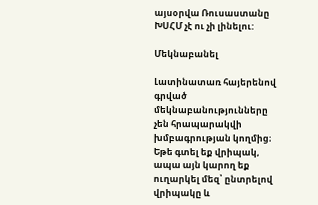այսօրվա Ռուսաստանը ԽՍՀՄ չէ ու չի լինելու:

Մեկնաբանել

Լատինատառ հայերենով գրված մեկնաբանությունները չեն հրապարակվի խմբագրության կողմից։
Եթե գտել եք վրիպակ, ապա այն կարող եք ուղարկել մեզ՝ ընտրելով վրիպակը և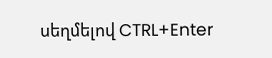սեղմելով CTRL+Enter